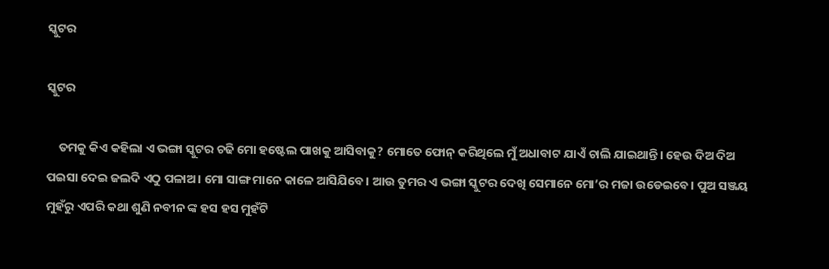ସ୍କୁଟର

ସ୍କୁଟର

    ତମକୁ କିଏ କହିଲା ଏ ଭଙ୍ଗା ସ୍କୁଟର ଚଢି ମୋ ହଷ୍ଟେଲ ପାଖକୁ ଆସିବାକୁ? ମୋତେ ଫୋନ୍ କରିଥିଲେ ମୁଁ ଅଧାବାଟ ଯାଏଁ ଚାଲି ଯାଇଥାନ୍ତି। ହେଉ ଦିଅ ଦିଅ ପଇସା ଦେଇ ଜଲଦି ଏଠୁ ପଳାଅ। ମୋ ସାଙ୍ଗ ମାନେ କାଳେ ଆସିଯିବେ। ଆଉ ତୁମର ଏ ଭଙ୍ଗା ସ୍କୁଟର ଦେଖି ସେମାନେ ମୋ’ର ମଜା ଉଡେଇବେ। ପୁଅ ସଞ୍ଜୟ ମୁହଁରୁ ଏପରି କଥା ଶୁଣି ନବୀନ ଙ୍କ ହସ ହସ ମୁହଁଟି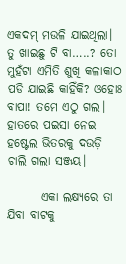ଏକଦମ୍ ମଉଳି ଯାଇଥିଲା। ତୁ ଖାଇଛୁ ଟି ବା…..? ତୋ ମୁହଁଟା ଏମିତି ଶୁଖି କଳାକାଠ ପଡି ଯାଇଛି କାହିଁକି? ଓହୋଃ ବାପା! ତମେ ଏଠୁ ଗଲ। ହାତରେ ପଇସା ନେଇ ହଷ୍ଟେଲ ଭିତରକୁ ଦଉଡ଼ି ଚାଲି ଗଲା ସଞ୍ଜୟ।

       ଏକା ଲକ୍ଷ୍ୟରେ ତା ଯିବା ବାଟକୁ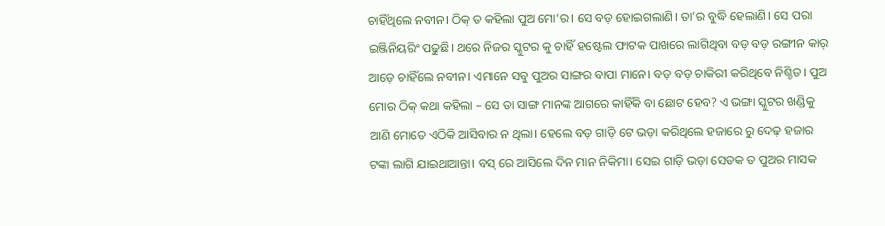ଚାହିଁଥିଲେ ନବୀନ। ଠିକ୍ ତ କହିଲା ପୁଅ ମୋ’ର। ସେ ବଡ଼ ହୋଇଗଲାଣି। ତା’ର ବୁଦ୍ଧି ହେଲାଣି। ସେ ପରା ଇଞ୍ଜିନିୟରିଂ ପଢୁଛି। ଥରେ ନିଜର ସ୍କୁଟର କୁ ଚାହିଁ ହଷ୍ଟେଲ ଫାଟକ ପାଖରେ ଲାଗିଥିବା ବଡ଼ ବଡ଼ ରଙ୍ଗୀନ କାର୍ ଆଡ଼େ ଚାହିଁଲେ ନବୀନ। ଏମାନେ ସବୁ ପୁଅର ସାଙ୍ଗର ବାପା ମାନେ। ବଡ଼ ବଡ଼ ଚାକିରୀ କରିଥିବେ ନିଶ୍ଚିତ। ପୁଅ ମୋର ଠିକ୍ କଥା କହିଲା – ସେ ତା ସାଙ୍ଗ ମାନଙ୍କ ଆଗରେ କାହିଁକି ବା ଛୋଟ ହେବ? ଏ ଭଙ୍ଗା ସ୍କୁଟର ଖଣ୍ଡିକୁ ଆଣି ମୋତେ ଏଠିକି ଆସିବାର ନ ଥିଲା। ହେଲେ ବଡ଼ ଗାଡ଼ି ଟେ ଭଡ଼ା କରିଥିଲେ ହଜାରେ ରୁ ଦେଢ଼ ହଜାର ଟଙ୍କା ଲାଗି ଯାଇଥାଆନ୍ତା। ବସ୍ ରେ ଆସିଲେ ଦିନ ମାନ ନିକିମା। ସେଇ ଗାଡ଼ି ଭଡ଼ା ସେତକ ତ ପୁଅର ମାସକ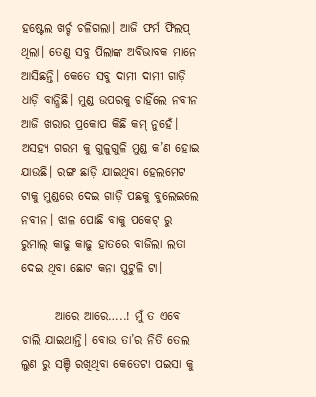ହଷ୍ଟେଲ ଖର୍ଚ୍ଚ ଚଳିଗଲା। ଆଜି ଫର୍ମ ଫିଲପ୍ ଥିଲା। ତେଣୁ ସବୁ ପିଲାଙ୍କ ଅବିଭାବକ ମାନେ ଆସିଛନ୍ତି। କେତେ ସବୁ ଦାମୀ ଦାମୀ ଗାଡ଼ି ଧାଡ଼ି ବାନ୍ଧିଛି। ମୁଣ୍ଡ ଉପରକୁ ଚାହିଁଲେ ନବୀନ ଆଜି ଖରାର ପ୍ରକୋପ କିଛି କମ୍ ନୁହେଁ। ଅସହ୍ୟ ଗରମ କୁ ଗୁଳୁଗୁଳି ମୁଣ୍ଡ କ’ଣ ହୋଇ ଯାଉଛି। ରଙ୍ଗ ଛାଡ଼ି ଯାଇଥିବା ହେଲମେଟ ଟାକୁ ମୁଣ୍ଡରେ ଦେଇ ଗାଡ଼ି ପଛକୁ ବୁଲେଇଲେ ନବୀନ। ଝାଳ ପୋଛି ବାକୁ ପକେଟ୍ ରୁ ରୁମାଲ୍ କାଢୁ କାଢୁ ହାତରେ ବାଜିଲା ଲତା ଦେଇ ଥିବା ଛୋଟ କନା ପୁଟୁଳି ଟା।

       ଆରେ ଆରେ…..! ମୁଁ ତ ଏବେ ଚାଲି ଯାଇଥାନ୍ତି। ବୋଉ ତା’ର ନିତି ତେଲ ଲୁଣ ରୁ ସଞ୍ଚି ରଖିଥିବା କେତେଟା ପଇସା କୁ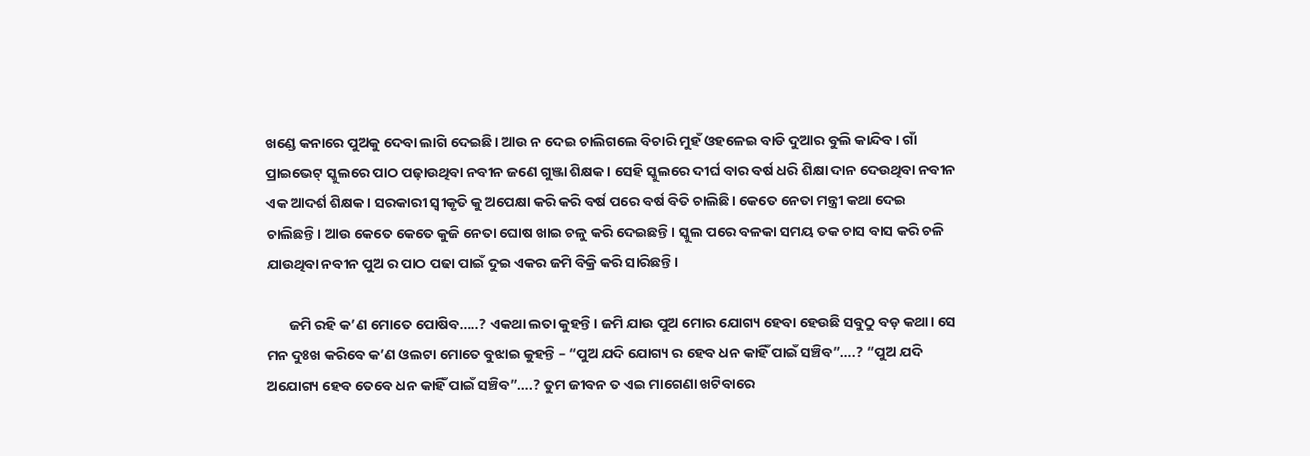ଖଣ୍ଡେ କନାରେ ପୁଅକୁ ଦେବା ଲାଗି ଦେଇଛି। ଆଉ ନ ଦେଇ ଚାଲିଗଲେ ବିଚାରି ମୁହଁ ଓହଳେଇ ବାଡି ଦୁଆର ବୁଲି କାନ୍ଦିବ। ଗାଁ ପ୍ରାଇଭେଟ୍ ସ୍କୁଲରେ ପାଠ ପଢ଼ାଉଥିବା ନବୀନ ଜଣେ ଗୁଞ୍ଜା ଶିକ୍ଷକ। ସେହି ସ୍କୁଲରେ ଦୀର୍ଘ ବାର ବର୍ଷ ଧରି ଶିକ୍ଷା ଦାନ ଦେଉଥିବା ନବୀନ ଏକ ଆଦର୍ଶ ଶିକ୍ଷକ। ସରକାରୀ ସ୍ଵୀକୃତି କୁ ଅପେକ୍ଷା କରି କରି ବର୍ଷ ପରେ ବର୍ଷ ବିତି ଚାଲିଛି। କେତେ ନେତା ମନ୍ତ୍ରୀ କଥା ଦେଇ ଚାଲିଛନ୍ତି। ଆଉ କେତେ କେତେ କୁଜି ନେତା ଘୋଷ ଖାଇ ଚଳୁ କରି ଦେଇଛନ୍ତି। ସ୍କୁଲ ପରେ ବଳକା ସମୟ ତକ ଚାସ ବାସ କରି ଚଳି ଯାଉଥିବା ନବୀନ ପୁଅ ର ପାଠ ପଢା ପାଇଁ ଦୁଇ ଏକର ଜମି ବିକ୍ରି କରି ସାରିଛନ୍ତି।

       ଜମି ରହି କ’ଣ ମୋତେ ପୋଷିବ…..? ଏକଥା ଲତା କୁହନ୍ତି। ଜମି ଯାଉ ପୁଅ ମୋର ଯୋଗ୍ୟ ହେବା ହେଉଛି ସବୁଠୁ ବଡ଼ କଥା। ସେ ମନ ଦୁଃଖ କରିବେ କ’ଣ ଓଲଟା ମୋତେ ବୁଝାଇ କୁହନ୍ତି – “ପୁଅ ଯଦି ଯୋଗ୍ୟ ର ହେବ ଧନ କାହିଁ ପାଇଁ ସଞ୍ଚିବ”….? “ପୁଅ ଯଦି ଅଯୋଗ୍ୟ ହେବ ତେବେ ଧନ କା‌ହିଁ ପାଇଁ ସଞ୍ଚିବ”….? ତୁମ ଜୀବନ ତ ଏଇ ମାଗେଣା ଖଟିବାରେ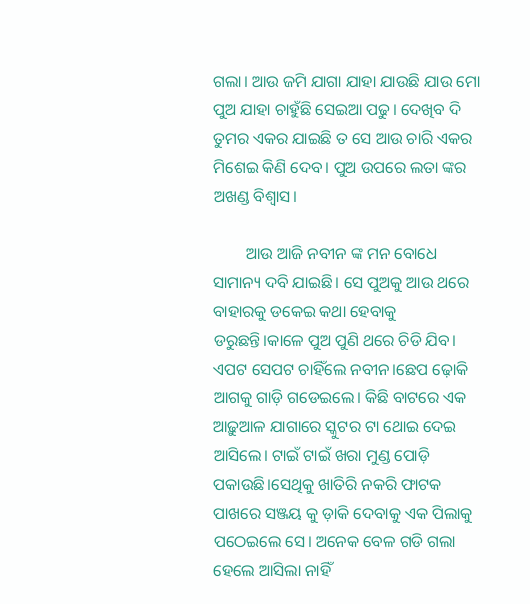ଗଲା। ଆଉ ଜମି ଯାଗା ଯାହା ଯାଉଛି ଯାଉ ମୋ ପୁଅ ଯାହା ଚାହୁଁଛି ସେଇଆ ପଢୁ। ଦେଖିବ ଦି ତୁମର ଏକର ଯାଇଛି ତ ସେ ଆଉ ଚାରି ଏକର ମିଶେଇ କିଣି ଦେବ। ପୁଅ ଉପରେ ଲତା ଙ୍କର ଅଖଣ୍ଡ ବିଶ୍ବାସ।

        ଆଉ ଆଜି ନବୀନ ଙ୍କ ମନ ବୋଧେ ସାମାନ୍ୟ ଦବି ଯାଇଛି। ସେ ପୁଅକୁ ଆଉ ଥରେ ବାହାରକୁ ଡକେଇ କଥା ହେବାକୁ ଡରୁଛନ୍ତି।କାଳେ ପୁଅ ପୁଣି ଥରେ ଚିଡି ଯିବ। ଏପଟ ସେପଟ ଚାହିଁଲେ ନବୀନ।ଛେପ ଢ଼ୋକି ଆଗକୁ ଗାଡ଼ି ଗଡେଇଲେ। କିଛି ବାଟରେ ଏକ ଆଢ଼ୁଆଳ ଯାଗାରେ ସ୍କୁଟର ଟା ଥୋଇ ଦେଇ ଆସିଲେ। ଟାଇଁ ଟାଇଁ ଖରା ମୁଣ୍ଡ ପୋଡ଼ି ପକାଉଛି।ସେଥିକୁ ଖାତିରି ନକରି ଫାଟକ ପାଖରେ ସଞ୍ଜୟ କୁ ଡ଼ାକି ଦେବାକୁ ଏକ ପିଲାକୁ ପଠେଇଲେ ସେ। ଅନେକ ବେଳ ଗଡି ଗଲା ହେଲେ ଆସିଲା ନାହିଁ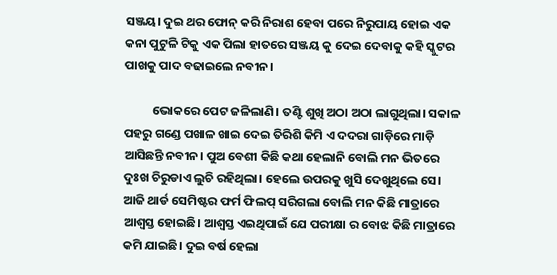ସଞ୍ଜୟ। ଦୁଇ ଥର ଫୋନ୍ କରି ନିରାଶ ହେବା ପରେ ନିରୁପାୟ ହୋଇ ଏକ କନା ପୁଟୁଳି ଟିକୁ ଏକ ପିଲା ହାତରେ ସଞ୍ଜୟ କୁ ଦେଇ ଦେବାକୁ କହି ସ୍କୁଟର ପାଖକୁ ପାଦ ବଢାଇଲେ ନବୀନ।

          ଭୋକରେ ପେଟ ଜଳିଲାଣି। ତଣ୍ଟି ଶୁଖି ଅଠା ଅଠା ଲାଗୁଥିଲା। ସକାଳ ପହରୁ ଗଣ୍ଡେ ପଖାଳ ଖାଇ ଦେଇ ତିରିଶି କିମି ଏ ଦଦରା ଗାଡ଼ିରେ ମାଡ଼ି ଆସିଛନ୍ତି ନବୀନ। ପୁଅ ବେଶୀ କିଛି କଥା ହେଲାନି ବୋଲି ମନ ଭିତରେ ଦୁଃଖ ଚିରୁଡାଏ ଲୁଚି ରହିଥିଲା। ହେଲେ ଉପରକୁ ଖୁସି ଦେଖୁଥିଲେ ସେ। ଆଜି ଥାର୍ଡ ସେମିଷ୍ଟର ଫର୍ମ ଫିଲପ୍ ସରିଗଲା ବୋଲି ମନ କିଛି ମାତ୍ରାରେ ଆଶ୍ବସ୍ତ ହୋଇଛି। ଆଶ୍ବସ୍ତ ଏଇଥିପାଇଁ ଯେ ପରୀକ୍ଷା ର ବୋଝ କିଛି ମାତ୍ରାରେ କମି ଯାଇଛି। ଦୁଇ ବର୍ଷ ହେଲା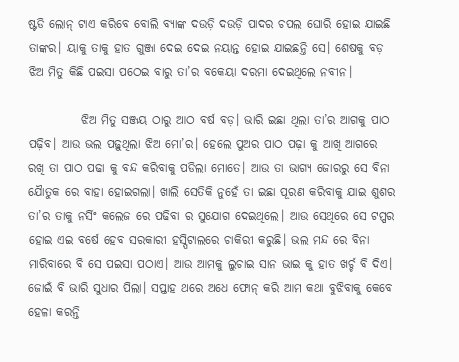ଷ୍ଟଡି ଲୋନ୍ ଟାଏ କରିବେ ବୋଲି ବ୍ୟାଙ୍କ ଦଉଡ଼ି ଦଉଡ଼ି ପାଦର ଚପଲ ଘୋରି ହୋଇ ଯାଇଛି ତାଙ୍କର। ୟାକୁ ତାକୁ ହାତ ଗୁଞ୍ଜା ଦେଇ ଦେଇ ନୟାନ୍ତ ହୋଇ ଯାଇଛନ୍ତି ସେ। ଶେଷକୁ ବଡ଼ ଝିଅ ମିତୁ କିଛି ପଇସା ପଠେଇ ବାରୁ ତା’ର ବକେୟା ଦରମା ଦେଇଥିଲେ ନବୀନ।

           ଝିଅ ମିତୁ ସଞ୍ଜୟ ଠାରୁ ଆଠ ବର୍ଷ ବଡ଼। ଭାରି ଇଛା ଥିଲା ତା’ର ଆଗକୁ ପାଠ ପଢ଼ିବ। ଆଉ ଭଲ ପଢ଼ୁଥିଲା ଝିଅ ମୋ’ର। ହେଲେ ପୁଅର ପାଠ ପଢ଼ା କୁ ଆଖି ଆଗରେ ରଖି ତା ପାଠ ପଢା କୁ ବନ୍ଦ କରିବାକୁ ପଡିଲା ମୋତେ। ଆଉ ତା ଭାଗ୍ୟ ଜୋରରୁ ସେ ବିନା ଯୈାତୁକ ରେ ବାହା ହୋଇଗଲା। ଖାଲି ସେତିକି ନୁହେଁ ତା ଇଛା ପୂରଣ କରିବାକୁ ଯାଇ ଶୁଶର ତା’ର ତାକୁ ନର୍ସିଂ କଲେଜ ରେ ପଢିବା ର ସୁଯୋଗ ଦେଇଥିଲେ। ଆଉ ସେଥିରେ ସେ ଟପ୍ପର ହୋଇ ଏଇ ବର୍ଷେ ହେବ ସରକାରୀ ହସ୍ପିଟାଲରେ ଚାକିରୀ କରୁଛି। ଭଲ ମନ୍ଦ ରେ ବିନା ମାରିବାରେ ବି ସେ ପଇସା ପଠାଏ। ଆଉ ଆମକୁ ଲୁଚାଇ ସାନ ଭାଇ କୁ ହାତ ଖର୍ଚ୍ଚ ବି ଦିଏ। ଜୋଇଁ ବି ଭାରି ସୁଧାର ପିଲା। ସପ୍ତାହ ଥରେ ଅଧେ ଫୋନ୍ କରି ଆମ କଥା ବୁଝିବାକୁ କେବେ ହେଳା କରନ୍ତି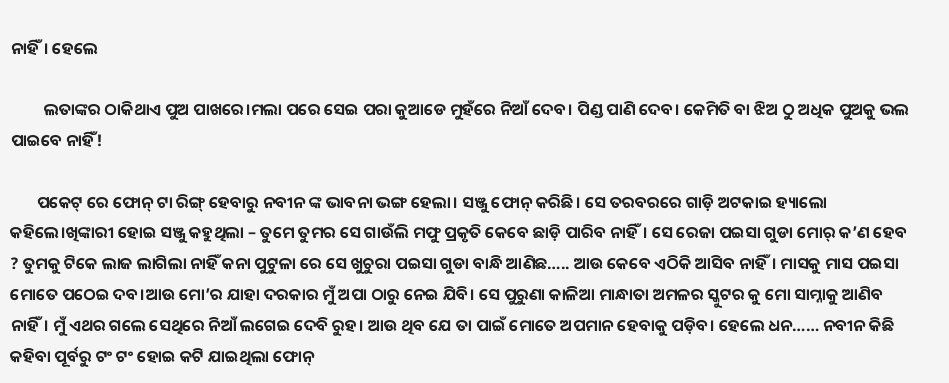ନାହିଁ। ହେଲେ

         ଲତାଙ୍କର ଠାକିଥାଏ ପୁଅ ପାଖରେ।ମଲା ପରେ ସେଇ ପରା କୁଆଡେ ମୁହଁରେ ନିଆଁ ଦେବ। ପିଣ୍ଡ ପାଣି ଦେବ। କେମିତି ବା ଝିଅ ଠୁ ଅଧିକ ପୁଅକୁ ଭଲ ପାଇବେ ନାହିଁ!

       ପକେଟ୍ ରେ ଫୋନ୍ ଟା ରିଙ୍ଗ୍ ହେବାରୁ ନବୀନ ଙ୍କ ଭାବନା ଭଙ୍ଗ ହେଲା। ସଞ୍ଜୁ ଫୋନ୍ କରିଛି। ସେ ତରବରରେ ଗାଡ଼ି ଅଟକାଇ ହ୍ୟାଲୋ କହିଲେ।ଖିଙ୍କାରୀ ହୋଇ ସଞ୍ଜୁ କହୁଥିଲା – ତୁମେ ତୁମର ସେ ଗାଉଁଲି ମଫୁ ପ୍ରକୃତି କେବେ ଛାଡ଼ି ପାରିବ ନାହିଁ। ସେ ରେଜା ପଇସା ଗୁଡା ମୋର୍ କ’ଣ ହେବ ? ତୁମକୁ ଟିକେ ଲାଜ ଲାଗିଲା ନାହିଁ କନା ପୁଟୁଳା ରେ ସେ ଖୁଚୁରା ପଇସା ଗୁଡା ବାନ୍ଧି ଆଣିଛ….. ଆଉ କେବେ ଏଠିକି ଆସିବ ନାହିଁ। ମାସକୁ ମାସ ପଇସା ମୋତେ ପଠେଇ ଦବ।ଆଉ ମୋ’ର ଯାହା ଦରକାର ମୁଁ ଅପା ଠାରୁ ନେଇ ଯିବି। ସେ ପୁରୁଣା କାଳିଆ ମାନ୍ଧାତା ଅମଳର ସ୍କୁଟର କୁ ମୋ ସାମ୍ନାକୁ ଆଣିବ ନାହିଁ। ମୁଁ ଏଥର ଗଲେ ସେଥିରେ ନିଆଁ ଲଗେଇ ଦେବି ରୁହ। ଆଉ ଥିବ ଯେ ତା ପାଇଁ ମୋତେ ଅପମାନ ହେବାକୁ ପଡ଼ିବ। ହେଲେ ଧନ…… ନବୀନ କିଛି କହିବା ପୂର୍ବରୁ ଟଂ ଟଂ ହୋଇ କଟି ଯାଇଥିଲା ଫୋନ୍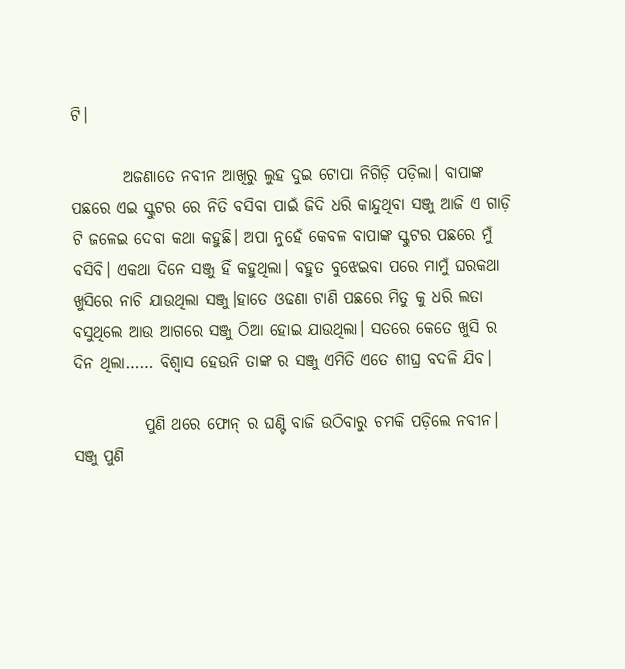ଟି।

        ଅଜଣାତେ ନବୀନ ଆଖିରୁ ଲୁହ ଦୁଇ ଟୋପା ନିଗିଡ଼ି ପଡ଼ିଲା। ବାପାଙ୍କ ପଛରେ ଏଇ ସ୍କୁଟର ରେ ନିତି ବସିବା ପାଇଁ ଜିଦି ଧରି କାନ୍ଦୁଥିବା ସଞ୍ଜୁ ଆଜି ଏ ଗାଡ଼ି ଟି ଜଳେଇ ଦେବା କଥା କହୁଛି। ଅପା ନୁହେଁ କେବଳ ବାପାଙ୍କ ସ୍କୁଟର ପଛରେ ମୁଁ ବସିବି। ଏକଥା ଦିନେ ସଞ୍ଜୁ ହିଁ କହୁଥିଲା। ବହୁତ ବୁଝେଇବା ପରେ ମାମୁଁ ଘରକଥା ଖୁସିରେ ନାଚି ଯାଉଥିଲା ସଞ୍ଜୁ।ହାତେ ଓଢଣା ଟାଣି ପଛରେ ମିତୁ କୁ ଧରି ଲତା ବସୁଥିଲେ ଆଉ ଆଗରେ ସଞ୍ଜୁ ଠିଆ ହୋଇ ଯାଉଥିଲା। ସତରେ କେତେ ଖୁସି ର ଦିନ ଥିଲା…… ବିଶ୍ୱାସ ହେଉନି ତାଙ୍କ ର ସଞ୍ଜୁ ଏମିତି ଏତେ ଶୀଘ୍ର ବଦଳି ଯିବ।

           ପୁଣି ଥରେ ଫୋନ୍ ର ଘଣ୍ଟି ବାଜି ଉଠିବାରୁ ଚମକି ପଡ଼ିଲେ ନବୀନ। ସଞ୍ଜୁ ପୁଣି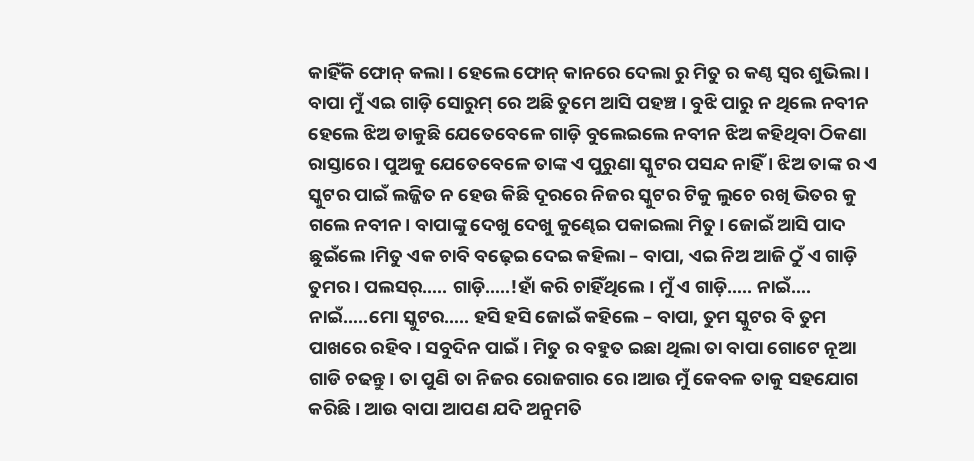କାହିଁକି ଫୋନ୍ କଲା। ହେଲେ ଫୋନ୍ କାନରେ ଦେଲା ରୁ ମିତୁ ର କଣ୍ଠ ସ୍ବର ଶୁଭିଲା। ବାପା ମୁଁ ଏଇ ଗାଡ଼ି ସୋରୁମ୍ ରେ ଅଛି ତୁମେ ଆସି ପହଞ୍ଚ। ବୁଝି ପାରୁ ନ ଥିଲେ ନବୀନ ହେଲେ ଝିଅ ଡାକୁଛି ଯେତେବେଳେ ଗାଡ଼ି ବୁଲେଇଲେ ନବୀନ ଝିଅ କହିଥିବା ଠିକଣା ରାସ୍ତାରେ। ପୁଅକୁ ଯେତେବେଳେ ତାଙ୍କ ଏ ପୁରୁଣା ସ୍କୁଟର ପସନ୍ଦ ନାହିଁ । ଝିଅ ତାଙ୍କ ର ଏ ସ୍କୁଟର ପାଇଁ ଲଜ୍ଜିତ ନ ହେଉ କିଛି ଦୂରରେ ନିଜର ସ୍କୁଟର ଟିକୁ ଲୁଚେ ରଖି ଭିତର କୁ ଗଲେ ନବୀନ। ବାପାଙ୍କୁ ଦେଖୁ ଦେଖୁ କୁଣ୍ଢେଇ ପକାଇଲା ମିତୁ। ଜୋଇଁ ଆସି ପାଦ ଛୁଇଁଲେ।ମିତୁ ଏକ ଚାବି ବଢ଼େଇ ଦେଇ କହିଲା – ବାପା, ଏଇ ନିଅ ଆଜି ଠୁଁ ଏ ଗାଡ଼ି ତୁମର। ପଲସର୍….. ଗାଡ଼ି…..!ହାଁ କରି ଚାହିଁଥିଲେ। ମୁଁ ଏ ଗାଡ଼ି….. ନାଇଁ…. ନାଇଁ…..ମୋ ସ୍କୁଟର….. ହସି ହସି ଜୋଇଁ କହିଲେ – ବାପା, ତୁମ ସ୍କୁଟର ବି ତୁମ ପାଖରେ ରହିବ। ସବୁଦିନ ପାଇଁ। ମିତୁ ର ବହୁତ ଇଛା ଥିଲା ତା ବାପା ଗୋଟେ ନୂଆ ଗାଡି ଚଢନ୍ତୁ। ତା ପୁଣି ତା ନିଜର ରୋଜଗାର ରେ।ଆଉ ମୁଁ କେବଳ ତାକୁ ସହଯୋଗ କରିଛି। ଆଉ ବାପା ଆପଣ ଯଦି ଅନୁମତି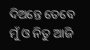ଦିଅନ୍ତେ ତେବେ ମୁଁ ଓ ନିତୁ ଆଜି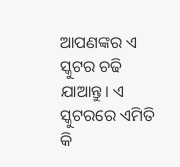ଆପଣଙ୍କର ଏ ସ୍କୁଟର ଚଢି ଯାଆନ୍ତୁ। ଏ ସ୍କୁଟରରେ ଏମିତି କି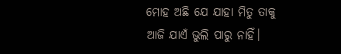ମୋହ ଅଛି ଯେ ଯାହା ମିତୁ ତାକୁ ଆଜି ଯାଏଁ ଭୁଲି ପାରୁ ନାହିଁ।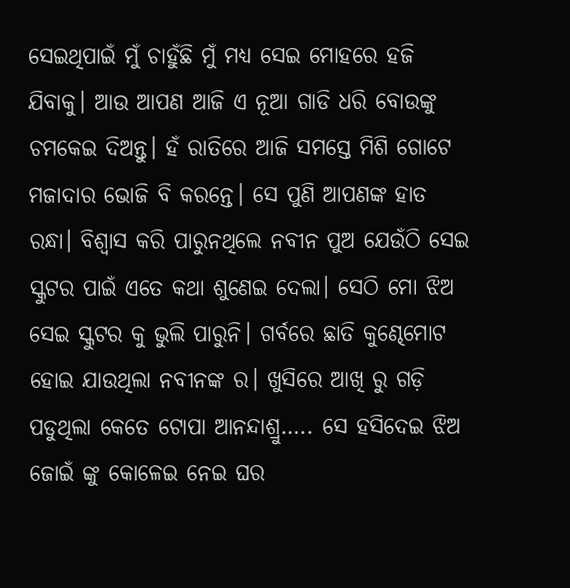ସେଇଥିପାଇଁ ମୁଁ ଚାହୁଁଛି ମୁଁ ମଧ୍ୟ ସେଇ ମୋହରେ ହଜି ଯିବାକୁ। ଆଉ ଆପଣ ଆଜି ଏ ନୂଆ ଗାଡି ଧରି ବୋଉଙ୍କୁ ଚମକେଇ ଦିଅନ୍ତୁ। ହଁ ରାତିରେ ଆଜି ସମସ୍ତେ ମିଶି ଗୋଟେ ମଜାଦାର ଭୋଜି ବି କରନ୍ତେ। ସେ ପୁଣି ଆପଣଙ୍କ ହାତ ରନ୍ଧା। ବିଶ୍ୱାସ କରି ପାରୁନଥିଲେ ନବୀନ ପୁଅ ଯେଉଁଠି ସେଇ ସ୍କୁଟର ପାଇଁ ଏତେ କଥା ଶୁଣେଇ ଦେଲା। ସେଠି ମୋ ଝିଅ ସେଇ ସ୍କୁଟର କୁ ଭୁଲି ପାରୁନି। ଗର୍ବରେ ଛାତି କୁଣ୍ଢେମୋଟ ହୋଇ ଯାଉଥିଲା ନବୀନଙ୍କ ର। ଖୁସିରେ ଆଖି ରୁ ଗଡ଼ି ପଡୁଥିଲା କେତେ ଟୋପା ଆନନ୍ଦାଶ୍ରୁ….. ସେ ହସିଦେଇ ଝିଅ ଜୋଇଁ ଙ୍କୁ କୋଳେଇ ନେଇ ଘର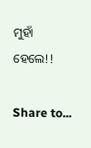ମୁହାଁ ହେଲେ!!

Share to...